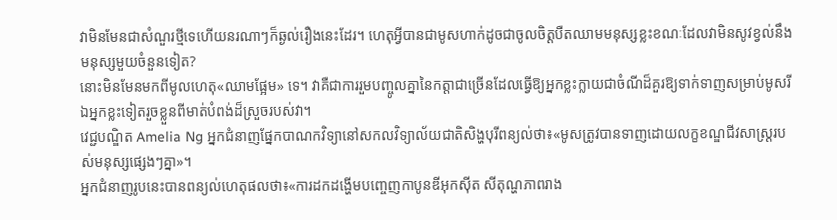វាមិនមែនជាសំណួរថ្មីទេហើយនរណាៗក៏ឆ្ងល់រឿងនេះដែរ។ ហេតុអ្វីបានជាមូសហាក់ដូចជាចូលចិត្តបឺតឈាមមនុស្សខ្លះខណៈដែលវាមិនសូវខ្វល់នឹងមនុស្សមួយចំនួនទៀត?
នោះមិនមែនមកពីមូលហេតុ«ឈាមផ្អែម» ទេ។ វាគឺជាការរួមបញ្ចូលគ្នានៃកត្តាជាច្រើនដែលធ្វើឱ្យអ្នកខ្លះក្លាយជាចំណីដ៏គួរឱ្យទាក់ទាញសម្រាប់មូសរីឯអ្នកខ្លះទៀតរួចខ្លួនពីមាត់បំពង់ដ៏ស្រួចរបស់វា។
វេជ្ជបណ្ឌិត Amelia Ng អ្នកជំនាញផ្នែកបាណកវិទ្យានៅសកលវិទ្យាល័យជាតិសិង្ហបុរីពន្យល់ថា៖«មូសត្រូវបានទាញដោយលក្ខខណ្ឌជីវសាស្ត្ររបស់មនុស្សផ្សេងៗគ្នា»។
អ្នកជំនាញរូបនេះបានពន្យល់ហេតុផលថា៖«ការដកដង្ហើមបញ្ចេញកាបូនឌីអុកស៊ីត សីតុណ្ហភាពរាង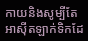កាយនិងសូម្បីតែអាស៊ីតឡាក់ទិកដែ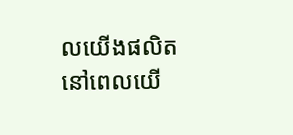លយើងផលិតនៅពេលយើ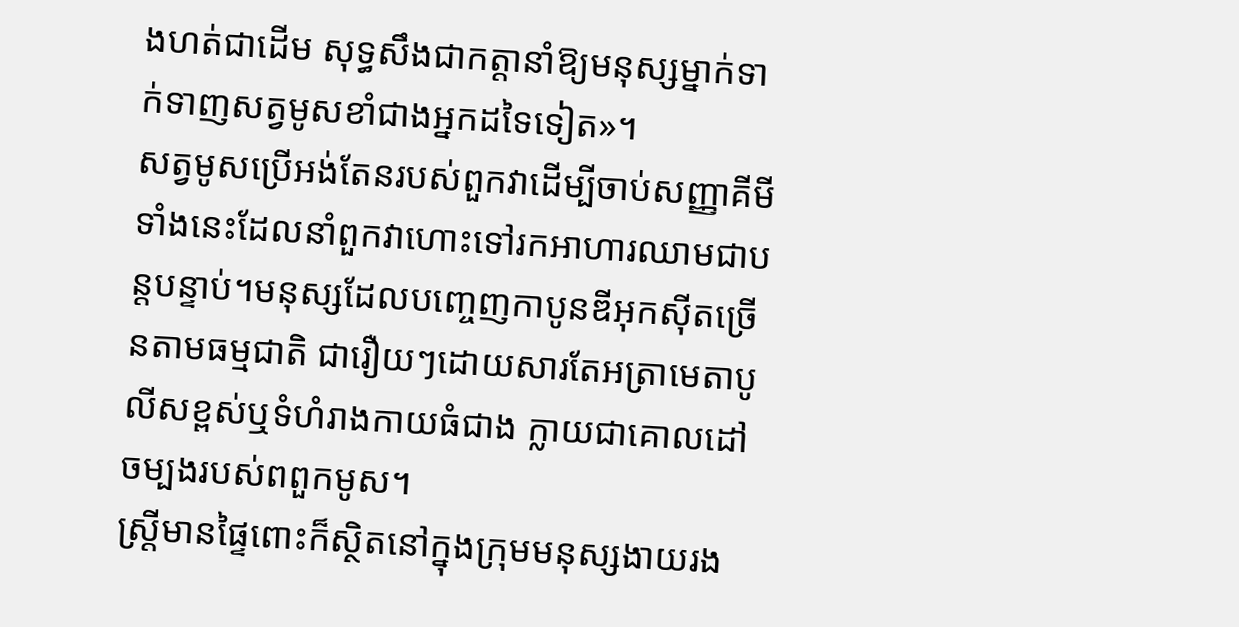ងហត់ជាដើម សុទ្ធសឹងជាកត្តានាំឱ្យមនុស្សម្នាក់ទាក់ទាញសត្វមូសខាំជាងអ្នកដទៃទៀត»។
សត្វមូសប្រើអង់តែនរបស់ពួកវាដើម្បីចាប់សញ្ញាគីមីទាំងនេះដែលនាំពួកវាហោះទៅរកអាហារឈាមជាបន្តបន្ទាប់។មនុស្សដែលបញ្ចេញកាបូនឌីអុកស៊ីតច្រើនតាមធម្មជាតិ ជារឿយៗដោយសារតែអត្រាមេតាបូលីសខ្ពស់ឬទំហំរាងកាយធំជាង ក្លាយជាគោលដៅចម្បងរបស់ពពួកមូស។
ស្ត្រីមានផ្ទៃពោះក៏ស្ថិតនៅក្នុងក្រុមមនុស្សងាយរង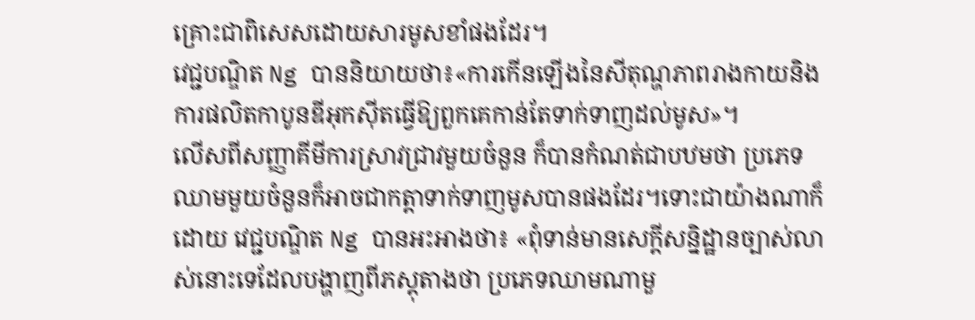គ្រោះជាពិសេសដោយសារមូសខាំផងដែរ។
វេជ្ជបណ្ឌិត Ng បាននិយាយថា៖«ការកើនឡើងនៃសីតុណ្ហភាពរាងកាយនិងការផលិតកាបូនឌីអុកស៊ីតធ្វើឱ្យពួកគេកាន់តែទាក់ទាញដល់មូស»។
លើសពីសញ្ញាគីមីការស្រាវជ្រាវមួយចំនួន ក៏បានកំណត់ជាបឋមថា ប្រភេទឈាមមួយចំនួនក៏អាចជាកត្តាទាក់ទាញមូសបានផងដែរ។ទោះជាយ៉ាងណាក៏ដោយ វេជ្ជបណ្ឌិត Ng បានអះអាងថា៖ «ពុំទាន់មានសេក្តីសន្និដ្ឋានច្បាស់លាស់នោះទេដែលបង្ហាញពីភស្តុតាងថា ប្រភេទឈាមណាមួ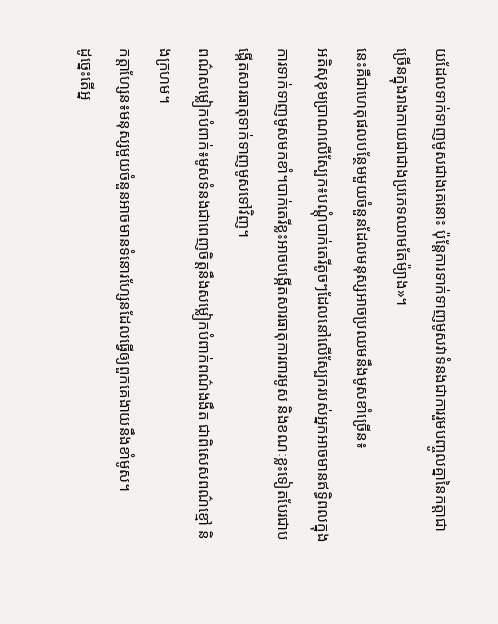យដែលទាក់ទាញមូសជាងគេនោះ ប៉ុន្តែការទាក់ទាញមូសវាទំនងជាការរួមបញ្ចូលគ្នានៃកត្តាជាច្រើនក្នុងរាងកាយជាជាងប្រភេទឈាមតែម៉្យាង»។
នេះគឺជាហេតុផលបន្ថែមមួយចំនួនដែលមនុស្សអាចប្រឈមនឹងមូសខាំច្រើន៖
អតិសុខុមប្រាណលើស្បែក៖បណ្ដុំបាក់តេរីតូចៗដែលនៅលើស្បែករបស់អ្នកអាចមានឥទ្ធិពលក្នុងការទាក់ទាញមូសមកខាំ។បាក់តេរីខ្លះអាចបង្កើតសារធាតុការពារមូស និងខណៈខ្លះទៀតបែរជាបង្កើតសារធាតុទាក់ទាញមូសទៅវិញ។
ពណ៌សម្លៀកបំពាក់៖មូសទំនងជាពេញចិត្តនឹងសម្លៀកបំពាក់ពណ៌ងងឹត ជាពិសេសពណ៌ខ្មៅ និងក្រហម។
កត្តាហ្សែន៖មនុស្សមួយចំនួនអាចមានទំនោរហ្សែនដែលធ្វើឲ្យពួកគេងាយនឹងខាំមូស។
ដូច្នេះតើអ្ន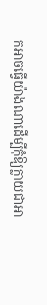កអាចធ្វើយ៉ាងណាដើម្បីកុំឱ្យក្លាយជាអា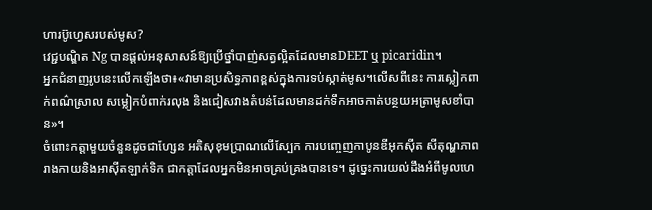ហារប៊ូហ្វេសរបស់មូស?
វេជ្ជបណ្ឌិត Ng បានផ្តល់អនុសាសន៍ឱ្យប្រើថ្នាំបាញ់សត្វល្អិតដែលមានDEET ឬ picaridin។
អ្នកជំនាញរូបនេះលើកឡើងថា៖«វាមានប្រសិទ្ធភាពខ្ពស់ក្នុងការទប់ស្កាត់មូស។លើសពីនេះ ការស្លៀកពាក់ពណ៌ស្រាល សម្លៀកបំពាក់រលុង និងជៀសវាងតំបន់ដែលមានដក់ទឹកអាចកាត់បន្ថយអត្រាមូសខាំបាន»។
ចំពោះកត្តាមួយចំនួនដូចជាហ្សែន អតិសុខុមប្រាណលើស្បែក ការបញ្ចេញកាបូនឌីអុកស៊ីត សីតុណ្ហភាពរាងកាយនិងអាស៊ីតឡាក់ទិក ជាកត្តាដែលអ្នកមិនអាចគ្រប់គ្រងបានទេ។ ដូច្នេះការយល់ដឹងអំពីមូលហេ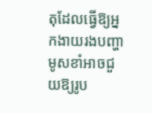តុដែលធ្វើឱ្យអ្នកងាយរងបញ្ហាមូសខាំអាចជួយឱ្យរូប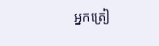អ្នកត្រៀ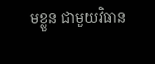មខ្លួន ជាមួយវិធាន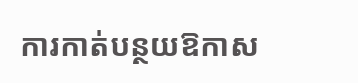ការកាត់បន្ថយឱកាស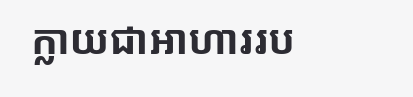ក្លាយជាអាហាររប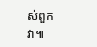ស់ពួកវា៕